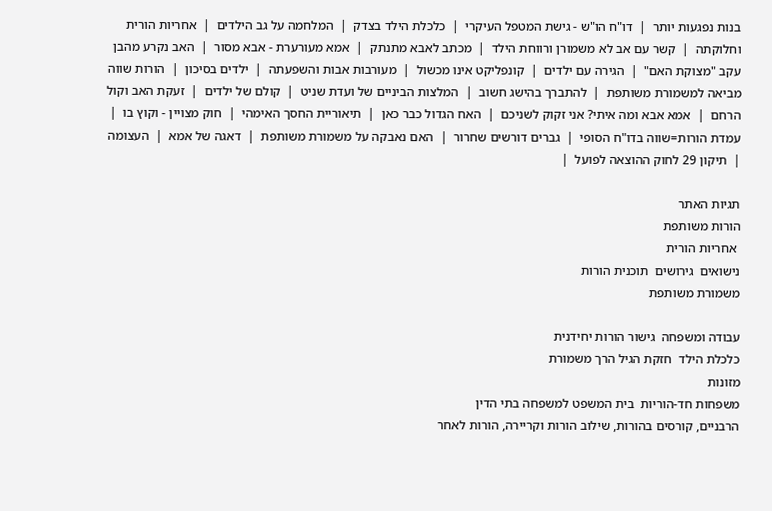בנות נפגעות יותר  |  דו"ח הו"ש - גישת המטפל העיקרי  |  כלכלת הילד בצדק  |  המלחמה על גב הילדים  |  אחריות הורית וחלוקתה  |  קשר עם אב לא משמורן ורווחת הילד  |  מכתב לאבא מתנתק  |  אמא מעורערת - אבא מסור  |  האב נקרע מהבן עקב "מצוקת האם"  |  הגירה עם ילדים  |  קונפליקט אינו מכשול  |  מעורבות אבות והשפעתה  |  ילדים בסיכון  |  הורות שווה מביאה למשמורת משותפת  |  להתברך בהישג חשוב  |  המלצות הביניים של ועדת שניט  |  קולם של ילדים  |  זעקת האב וקול הרחם  |  אמא אבא ומה איתי? אני זקוק לשניכם  |  האח הגדול כבר כאן  |  תיאוריית החסך האימהי  |  חוק מצויין - וקוץ בו  |  עמדת הורות=שווה בדו"ח הסופי  |  גברים דורשים שחרור  |  האם נאבקה על משמורת משותפת  |  דאגה של אמא  |  העצומה  |  תיקון 29 לחוק ההוצאה לפועל  |

תגיות האתר
הורות משותפת
 אחריות הורית
נישואים  גירושים  תוכנית הורות
משמורת משותפת

עבודה ומשפחה  גישור הורות יחידנית
כלכלת הילד  חזקת הגיל הרך משמורת
מזונות
משפחות חד-הוריות  בית המשפט למשפחה בתי הדין
הרבניים, קורסים בהורות, שילוב הורות וקריירה, הורות לאחר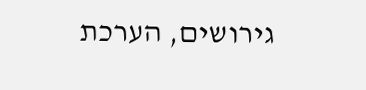גירושים, הערכת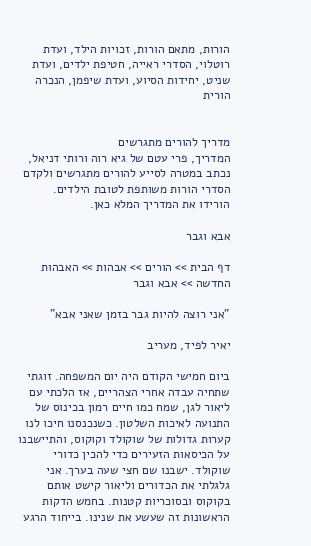הורות, מתאם הורות, זכויות הילד, ועדת רוטלוי, הסדרי ראייה, חטיפת ילדים, ועדת שניט, יחידות הסיוע, ועדת שיפמן, הנכרה הורית


מדריך להורים מתגרשים
המדריך, פרי עטם של גיא רוה ורותי דניאל, נכתב במטרה לסייע להורים מתגרשים ולקדם הסדרי הורות משותפת לטובת הילדים.
הורידו את המדריך המלא כאן.

אבא וגבר

דף הבית >> הורים >> אבהות >> האבהות החדשה >> אבא וגבר

"אני רוצה להיות גבר בזמן שאני אבא"

יאיר לפיד, מעריב

ביום חמישי הקודם היה יום המשפחה. זוגתי שתחיה עבדה אחרי הצהריים, אז הלכתי עם ליאור לגן, שמח כמו חיים רמון בכינוס של התנועה לאיכות השלטון. כשנכנסנו חיכו לנו קערות גדולות של שוקולד וקוקוס, והתיישבנו על הכיסאות הזעירים כדי להכין כדורי שוקולד. ישבנו שם חצי שעה בערך. אני גלגלתי את הכדורים וליאור קישט אותם בקוקוס ובסוכריות קטנות. בחמש הדקות הראשונות זה שעשע את שנינו. בייחוד הרגע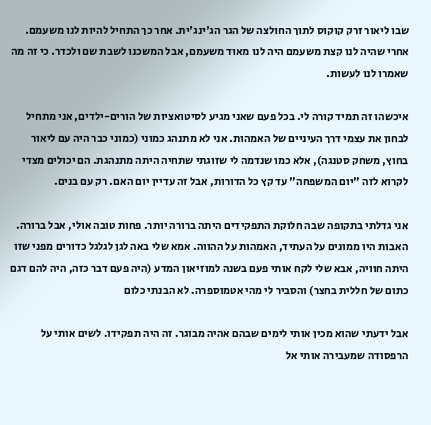שבו ליאור זרק קוקוס לתוך החולצה של הגר הג'ינג'ית. אחר כך התחיל להיות לנו משעמם. אחרי שהיה לנו קצת משעמם היה לנו מאוד משעמם, אבל המשכנו לשבת שם ולכדר. כי זה מה שאמרו לנו לעשות.

איכשהו זה תמיד קורה לי. בכל פעם שאני מגיע לסיטואציות של הורים-ילדים, אני מתחיל לבחון את עצמי דרך העיניים של האמהות. אני לא מתנהג כמוני (כמוני כבר היה עם ליאור בחוץ, משחק סטנגה), אלא כמו שנדמה לי שזוגתי שתחיה היתה מתנהגת. הם יכולים מצדי לקרוא לזה "יום המשפחה" עד קץ כל הדורות, אבל זה עדיין יום האם. רק עם בנים.

אני גדלתי בתקופה שבה חלוקת התפקידים היתה ברורה יותר. פחות טובה אולי, אבל ברורה. האבות היו ממונים על העתיד, האמהות על ההווה. אמא שלי באה לגן לגלגל כדורים מפני שזו היתה חוויה, אבא שלי לקח אותי פעם בשנה למוזיאון המדע (היה פעם דבר כזה, היה להם דגם כתום של חללית בחצר) והסביר לי מהי אטמוספרה. לא הבנתי כלום

אבל ידעתי שהוא מכין אותי לימים שבהם אהיה מבוגר. זה היה תפקידו. לשים אותי על הרפסודה שמעבירה אותי אל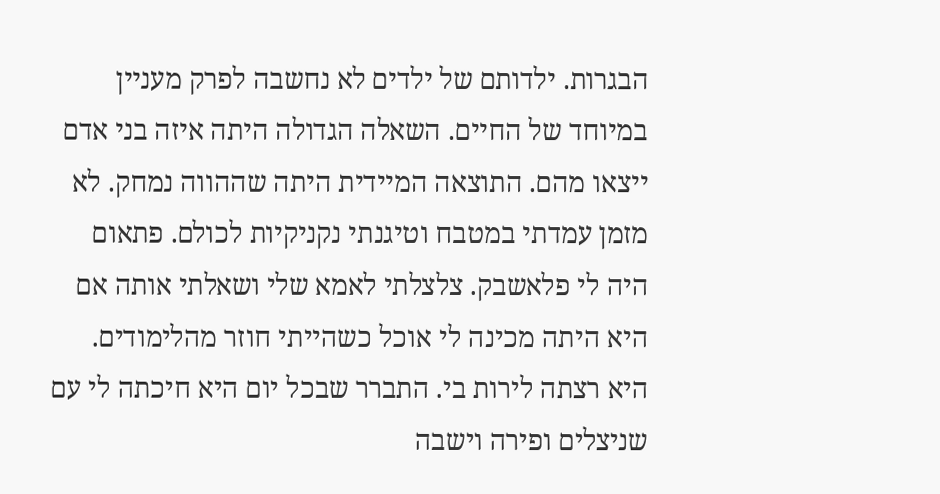הבגרות. ילדותם של ילדים לא נחשבה לפרק מעניין במיוחד של החיים. השאלה הגדולה היתה איזה בני אדם ייצאו מהם. התוצאה המיידית היתה שההווה נמחק. לא מזמן עמדתי במטבח וטיגנתי נקניקיות לכולם. פתאום היה לי פלאשבק. צלצלתי לאמא שלי ושאלתי אותה אם היא היתה מכינה לי אוכל כשהייתי חוזר מהלימודים. היא רצתה לירות בי. התברר שבכל יום היא חיכתה לי עם שניצלים ופירה וישבה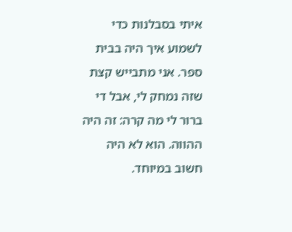איתי בסבלנות כדי לשמוע איך היה בבית ספר. אני מתבייש קצת שזה נמחק לי, אבל די ברור לי מה קרה: זה היה ההווה. הוא לא היה חשוב במיוחד.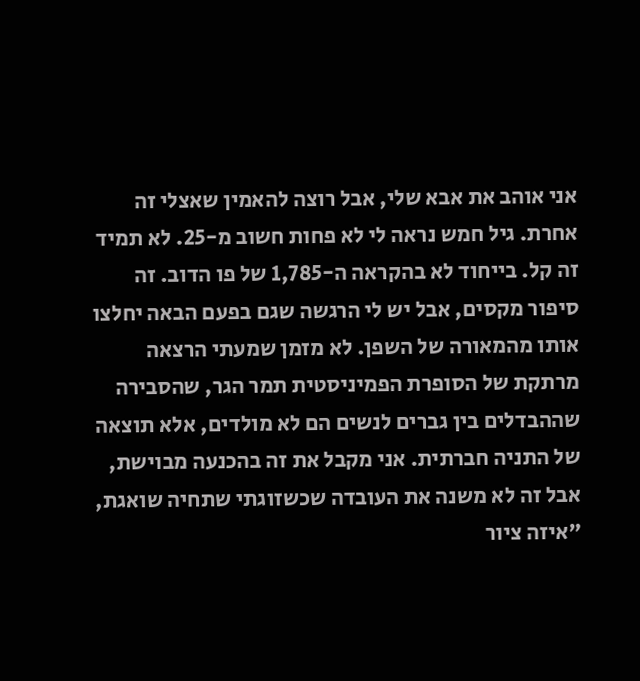אני אוהב את אבא שלי, אבל רוצה להאמין שאצלי זה אחרת. גיל חמש נראה לי לא פחות חשוב מ-25. לא תמיד זה קל. בייחוד לא בהקראה ה-1,785 של פו הדוב. זה סיפור מקסים, אבל יש לי הרגשה שגם בפעם הבאה יחלצו אותו מהמאורה של השפן. לא מזמן שמעתי הרצאה מרתקת של הסופרת הפמיניסטית תמר הגר, שהסבירה שההבדלים בין גברים לנשים הם לא מולדים, אלא תוצאה של התניה חברתית. אני מקבל את זה בהכנעה מבוישת, אבל זה לא משנה את העובדה שכשזוגתי שתחיה שואגת, "איזה ציור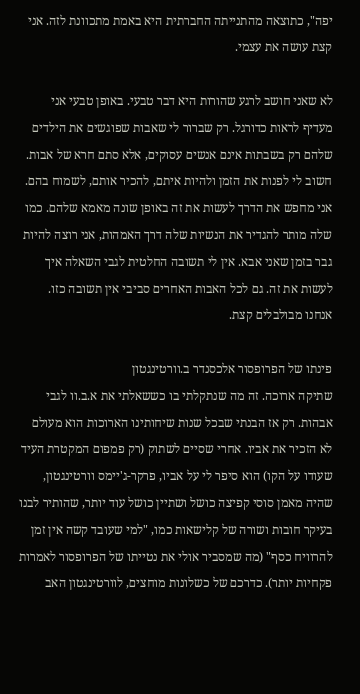יפה", כתוצאה מהתנייתה החברתית היא באמת מתכוונת לזה. אני קצת עושה את עצמי.

לא שאני חושב לרגע שהורות היא דבר טבעי. באופן טבעי אני מעדיף לראות כדורגל. רק שברור לי שאבות שפוגשים את הילדים שלהם רק בשבתות אינם אנשים עסוקים, אלא סתם חרא של אבות. חשוב לי לפנות את הזמן ולהיות איתם, להכיר אותם, לשמוח בהם. אני מחפש את הדרך לעשות את זה באופן שונה מאמא שלהם. כמו שלה מותר להגדיר את הנשיות שלה דרך האמהות, אני רוצה להיות גבר בזמן שאני אבא. אין לי תשובה החלטית לגבי השאלה איך לעשות את זה. גם לכל האבות האחרים סביבי אין תשובה כזו. אנחנו מבולבלים קצת.

פינתו של הפרופסור אלכסנדר ב.וורטינגטון
שתיקה ארוכה. זה מה שנתקלתי בו כששאלתי את א.ב.וו לגבי אבהות. רק אז הבנתי שבכל שנות שיחותינו הארוכות הוא מעולם לא הזכיר את אביו. אחרי שסיים לשתוק (רק פמפום המקטרת העיד שעודו על הקו) הוא סיפר לי על אביו, פרקר-ג'יימס וורטינגטון, שהיה מאמן סוסי קפיצה כושל ושתיין כושל עוד יותר, שהותיר לבנו בעיקר חובות ושורה של קלישאות כמו, "למי שעובד קשה אין זמן להרוויח כסף" (מה שמסביר אולי את נטייתו של הפרופסור לאמרות פקחיות יותר). כדרכם של כשלונות מוחצים, לוורטינגטון האב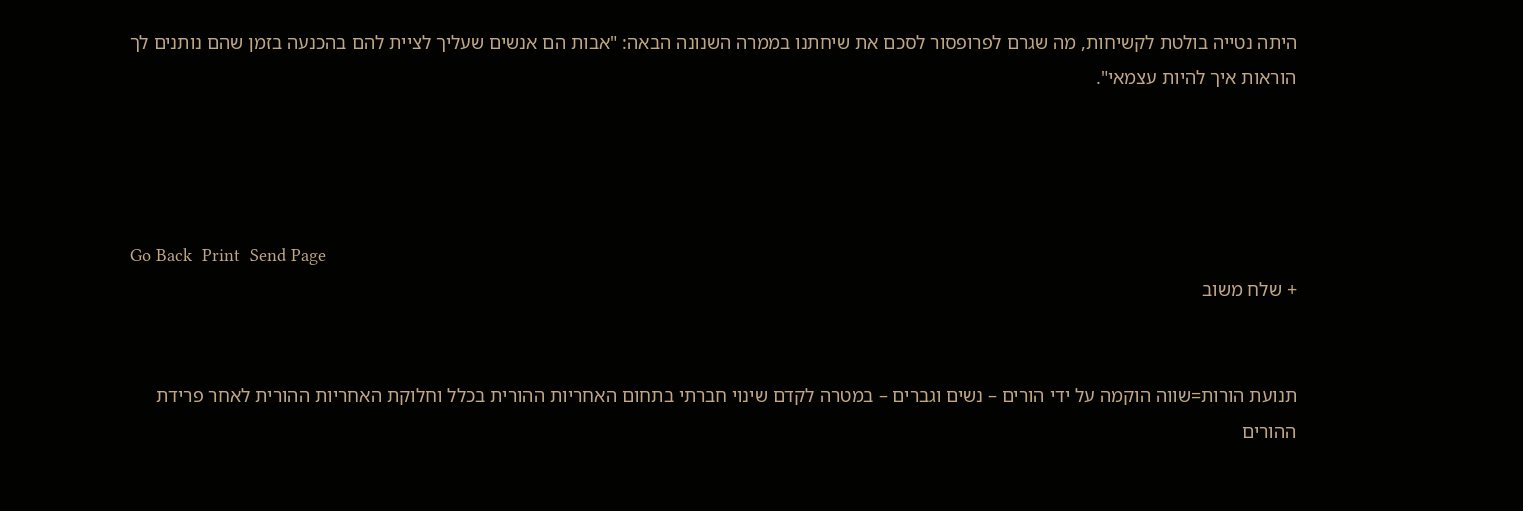היתה נטייה בולטת לקשיחות, מה שגרם לפרופסור לסכם את שיחתנו בממרה השנונה הבאה: "אבות הם אנשים שעליך לציית להם בהכנעה בזמן שהם נותנים לך הוראות איך להיות עצמאי".




Go Back  Print  Send Page
+ שלח משוב


תנועת הורות=שווה הוקמה על ידי הורים – נשים וגברים – במטרה לקדם שינוי חברתי בתחום האחריות ההורית בכלל וחלוקת האחריות ההורית לאחר פרידת ההורים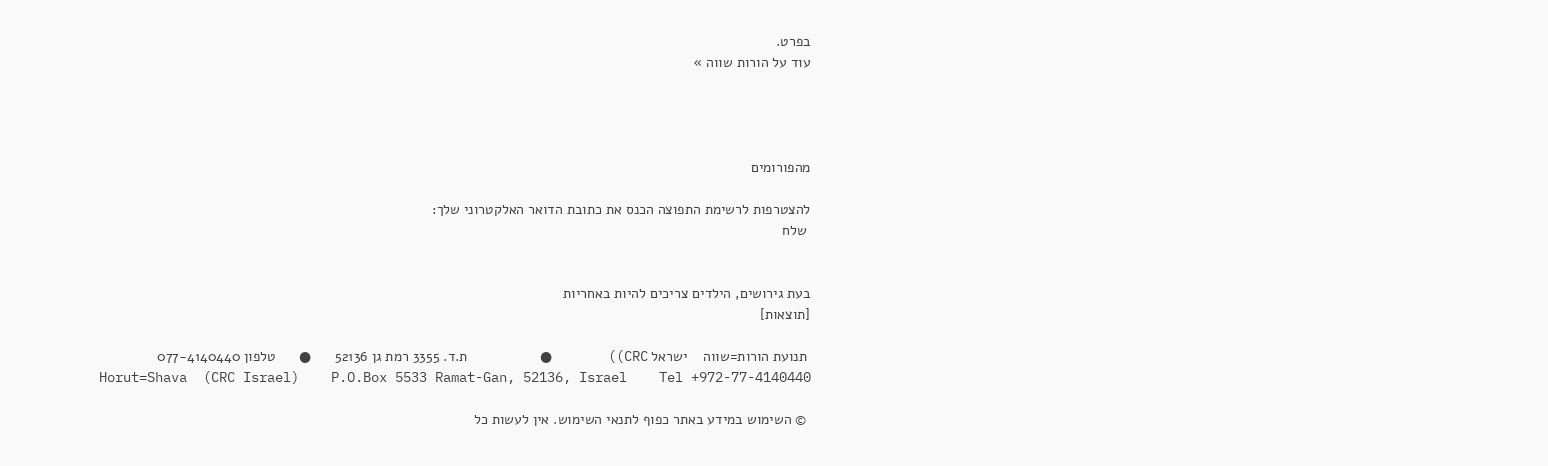בפרט.
עוד על הורות שווה »




מהפורומים

להצטרפות לרשימת התפוצה הכנס את כתובת הדואר האלקטרוני שלך:
 שלח


בעת גירושים, הילדים צריכים להיות באחריות
[תוצאות]

 תנועת הורות=שווה    ישראל CRC))       ●         ת.ד. 3355 רמת גן 52136      ●      טלפון 077-4140440
Horut=Shava  (CRC Israel)    P.O.Box 5533 Ramat-Gan, 52136, Israel    Tel +972-77-4140440

 © השימוש במידע באתר כפוף לתנאי השימוש. אין לעשות כל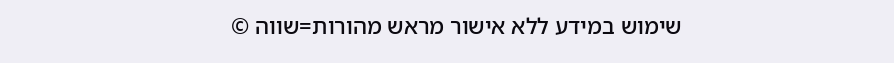שימוש במידע ללא אישור מראש מהורות=שווה ©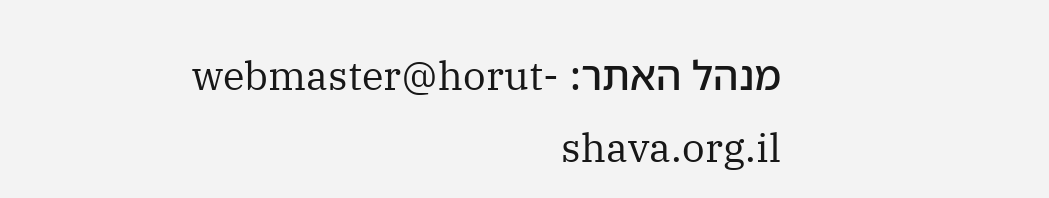מנהל האתר: webmaster@horut-shava.org.il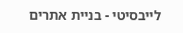לייבסיטי - בניית אתרים